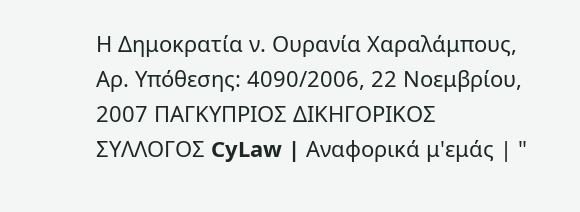Η Δημοκρατία ν. Ουρανία Χαραλάμπους, Αρ. Υπόθεσης: 4090/2006, 22 Νοεμβρίου, 2007 ΠΑΓΚΥΠΡΙΟΣ ΔΙΚΗΓΟΡΙΚΟΣ ΣΥΛΛΟΓΟΣ CyLaw | Αναφορικά μ'εμάς | "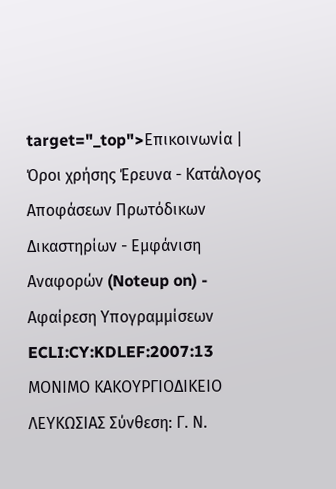target="_top">Επικοινωνία | Όροι χρήσης Έρευνα - Κατάλογος Αποφάσεων Πρωτόδικων Δικαστηρίων - Εμφάνιση Αναφορών (Noteup on) - Αφαίρεση Υπογραμμίσεων ECLI:CY:KDLEF:2007:13 ΜΟΝΙΜΟ ΚΑΚΟΥΡΓΙΟΔΙΚΕΙΟ ΛΕΥΚΩΣΙΑΣ Σύνθεση: Γ. Ν.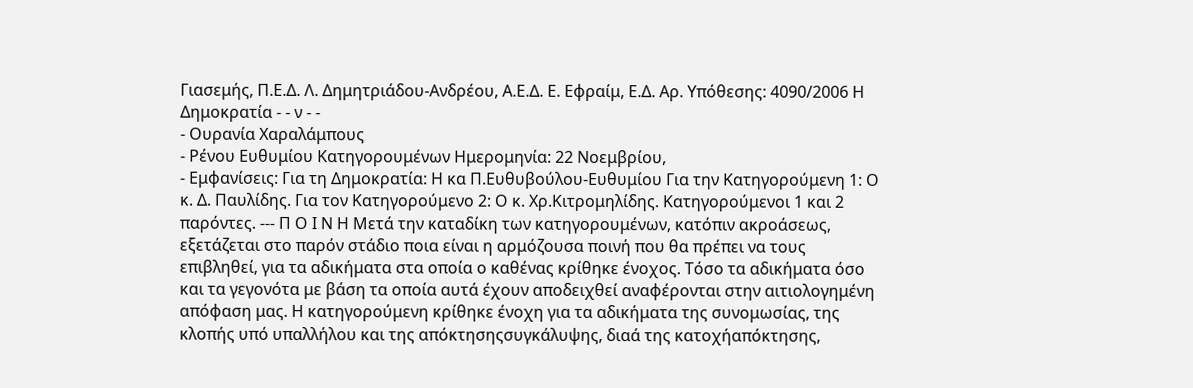Γιασεμής, Π.Ε.Δ. Λ. Δημητριάδου-Ανδρέου, Α.Ε.Δ. Ε. Εφραίμ, Ε.Δ. Αρ. Υπόθεσης: 4090/2006 Η Δημοκρατία - - ν - -
- Ουρανία Χαραλάμπους
- Ρένου Ευθυμίου Κατηγορουμένων Ημερομηνία: 22 Νοεμβρίου,
- Εμφανίσεις: Για τη Δημοκρατία: Η κα Π.Ευθυβούλου-Ευθυμίου Για την Κατηγορούμενη 1: Ο κ. Δ. Παυλίδης. Για τον Κατηγορούμενο 2: Ο κ. Χρ.Κιτρομηλίδης. Κατηγορούμενοι 1 και 2 παρόντες. --- Π Ο Ι Ν Η Μετά την καταδίκη των κατηγορουμένων, κατόπιν ακροάσεως, εξετάζεται στο παρόν στάδιο ποια είναι η αρμόζουσα ποινή που θα πρέπει να τους επιβληθεί, για τα αδικήματα στα οποία ο καθένας κρίθηκε ένοχος. Τόσο τα αδικήματα όσο και τα γεγονότα με βάση τα οποία αυτά έχουν αποδειχθεί αναφέρονται στην αιτιολογημένη απόφαση μας. Η κατηγορούμενη κρίθηκε ένοχη για τα αδικήματα της συνομωσίας, της κλοπής υπό υπαλλήλου και της απόκτησηςσυγκάλυψης, διαά της κατοχήαπόκτησης,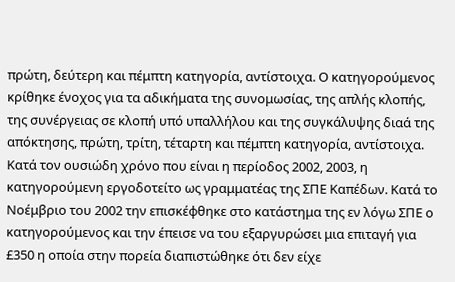πρώτη, δεύτερη και πέμπτη κατηγορία, αντίστοιχα. Ο κατηγορούμενος κρίθηκε ένοχος για τα αδικήματα της συνομωσίας, της απλής κλοπής, της συνέργειας σε κλοπή υπό υπαλλήλου και της συγκάλυψης διαά της απόκτησης, πρώτη, τρίτη, τέταρτη και πέμπτη κατηγορία, αντίστοιχα. Κατά τον ουσιώδη χρόνο που είναι η περίοδος 2002, 2003, η κατηγορούμενη εργοδοτείτο ως γραμματέας της ΣΠΕ Καπέδων. Κατά το Νοέμβριο του 2002 την επισκέφθηκε στο κατάστημα της εν λόγω ΣΠΕ ο κατηγορούμενος και την έπεισε να του εξαργυρώσει μια επιταγή για £350 η οποία στην πορεία διαπιστώθηκε ότι δεν είχε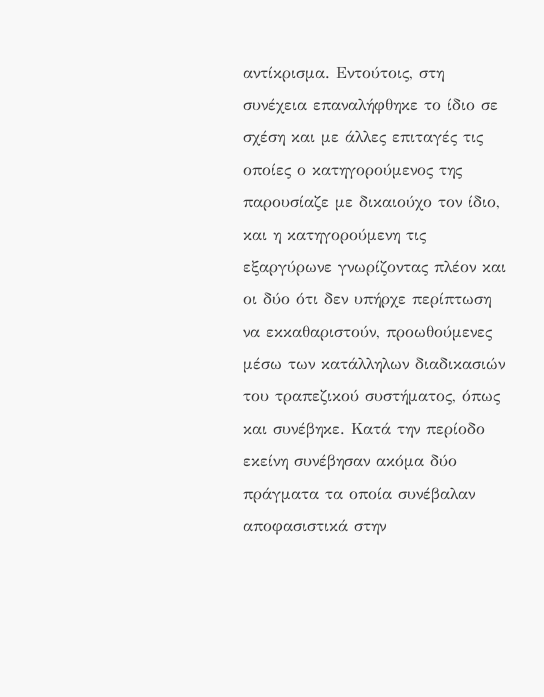αντίκρισμα. Εντούτοις, στη συνέχεια επαναλήφθηκε το ίδιο σε σχέση και με άλλες επιταγές τις οποίες ο κατηγορούμενος της παρουσίαζε με δικαιούχο τον ίδιο, και η κατηγορούμενη τις εξαργύρωνε γνωρίζοντας πλέον και οι δύο ότι δεν υπήρχε περίπτωση να εκκαθαριστούν, προωθούμενες μέσω των κατάλληλων διαδικασιών του τραπεζικού συστήματος, όπως και συνέβηκε. Κατά την περίοδο εκείνη συνέβησαν ακόμα δύο πράγματα τα οποία συνέβαλαν αποφασιστικά στην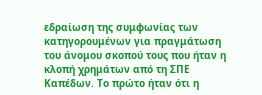εδραίωση της συμφωνίας των κατηγορουμένων για πραγμάτωση του άνομου σκοπού τους που ήταν η κλοπή χρημάτων από τη ΣΠΕ Καπέδων. Το πρώτο ήταν ότι η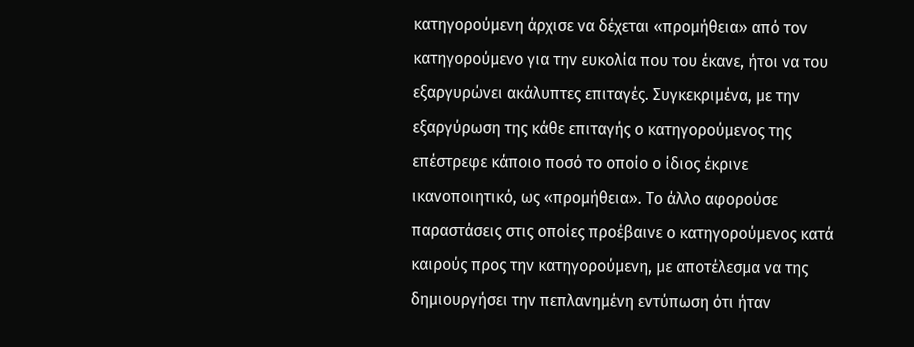κατηγορούμενη άρχισε να δέχεται «προμήθεια» από τον κατηγορούμενο για την ευκολία που του έκανε, ήτοι να του εξαργυρώνει ακάλυπτες επιταγές. Συγκεκριμένα, με την εξαργύρωση της κάθε επιταγής ο κατηγορούμενος της επέστρεφε κάποιο ποσό το οποίο ο ίδιος έκρινε ικανοποιητικό, ως «προμήθεια». Το άλλο αφορούσε παραστάσεις στις οποίες προέβαινε ο κατηγορούμενος κατά καιρούς προς την κατηγορούμενη, με αποτέλεσμα να της δημιουργήσει την πεπλανημένη εντύπωση ότι ήταν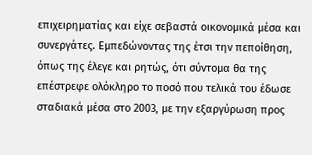επιχειρηματίας και είχε σεβαστά οικονομικά μέσα και συνεργάτες. Εμπεδώνοντας της έτσι την πεποίθηση, όπως της έλεγε και ρητώς, ότι σύντομα θα της επέστρεφε ολόκληρο το ποσό που τελικά του έδωσε σταδιακά μέσα στο 2003, με την εξαργύρωση προς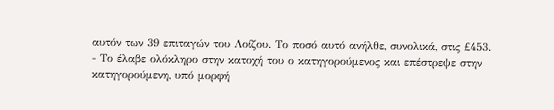αυτόν των 39 επιταγών του Λοίζου. Το ποσό αυτό ανήλθε, συνολικά, στις £453.
- Το έλαβε ολόκληρο στην κατοχή του ο κατηγορούμενος και επέστρεψε στην κατηγορούμενη, υπό μορφή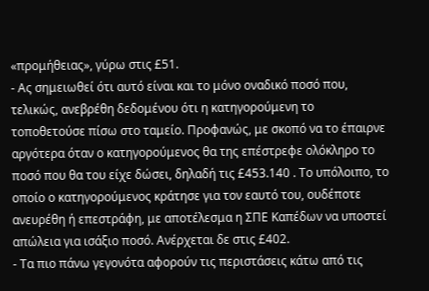«προμήθειας», γύρω στις £51.
- Ας σημειωθεί ότι αυτό είναι και το μόνο οναδικό ποσό που, τελικώς, ανεβρέθη δεδομένου ότι η κατηγορούμενη το τοποθετούσε πίσω στο ταμείο. Προφανώς, με σκοπό να το έπαιρνε αργότερα όταν ο κατηγορούμενος θα της επέστρεφε ολόκληρο το ποσό που θα του είχε δώσει, δηλαδή τις £453.140 . Το υπόλοιπο, το οποίο ο κατηγορούμενος κράτησε για τον εαυτό του, ουδέποτε ανευρέθη ή επεστράφη, με αποτέλεσμα η ΣΠΕ Καπέδων να υποστεί απώλεια για ισάξιο ποσό. Ανέρχεται δε στις £402.
- Τα πιο πάνω γεγονότα αφορούν τις περιστάσεις κάτω από τις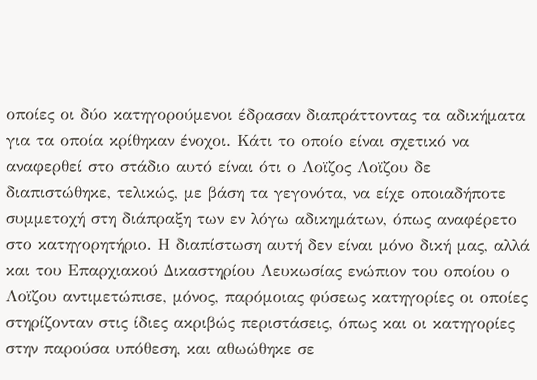οποίες οι δύο κατηγορούμενοι έδρασαν διαπράττοντας τα αδικήματα για τα οποία κρίθηκαν ένοχοι. Κάτι το οποίο είναι σχετικό να αναφερθεί στο στάδιο αυτό είναι ότι ο Λοϊζος Λοϊζου δε διαπιστώθηκε, τελικώς, με βάση τα γεγονότα, να είχε οποιαδήποτε συμμετοχή στη διάπραξη των εν λόγω αδικημάτων, όπως αναφέρετο στο κατηγορητήριο. Η διαπίστωση αυτή δεν είναι μόνο δική μας, αλλά και του Επαρχιακού Δικαστηρίου Λευκωσίας ενώπιον του οποίου ο Λοϊζου αντιμετώπισε, μόνος, παρόμοιας φύσεως κατηγορίες οι οποίες στηρίζονταν στις ίδιες ακριβώς περιστάσεις, όπως και οι κατηγορίες στην παρούσα υπόθεση, και αθωώθηκε σε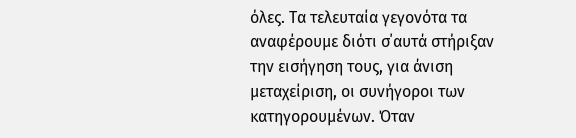όλες. Τα τελευταία γεγονότα τα αναφέρουμε διότι σ΄αυτά στήριξαν την εισήγηση τους, για άνιση μεταχείριση, οι συνήγοροι των κατηγορουμένων. Όταν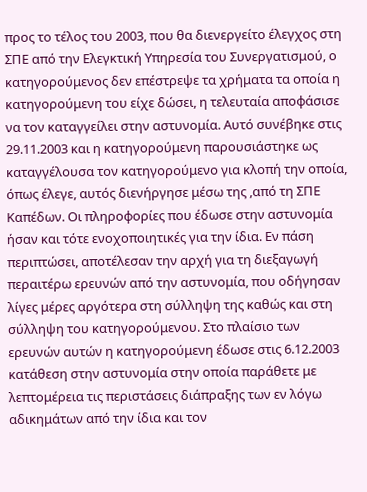προς το τέλος του 2003, που θα διενεργείτο έλεγχος στη ΣΠΕ από την Ελεγκτική Υπηρεσία του Συνεργατισμού, ο κατηγορούμενος δεν επέστρεψε τα χρήματα τα οποία η κατηγορούμενη του είχε δώσει, η τελευταία αποφάσισε να τον καταγγείλει στην αστυνομία. Αυτό συνέβηκε στις 29.11.2003 και η κατηγορούμενη παρουσιάστηκε ως καταγγέλουσα τον κατηγορούμενο για κλοπή την οποία, όπως έλεγε, αυτός διενήργησε μέσω της ,από τη ΣΠΕ Καπέδων. Οι πληροφορίες που έδωσε στην αστυνομία ήσαν και τότε ενοχοποιητικές για την ίδια. Εν πάση περιπτώσει, αποτέλεσαν την αρχή για τη διεξαγωγή περαιτέρω ερευνών από την αστυνομία, που οδήγησαν λίγες μέρες αργότερα στη σύλληψη της καθώς και στη σύλληψη του κατηγορούμενου. Στο πλαίσιο των ερευνών αυτών η κατηγορούμενη έδωσε στις 6.12.2003 κατάθεση στην αστυνομία στην οποία παράθετε με λεπτομέρεια τις περιστάσεις διάπραξης των εν λόγω αδικημάτων από την ίδια και τον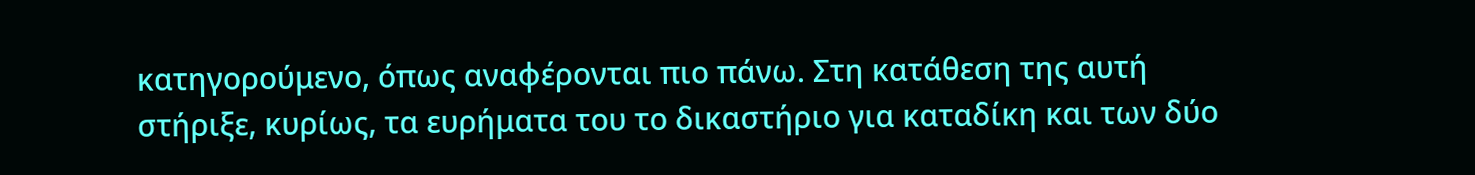κατηγορούμενο, όπως αναφέρονται πιο πάνω. Στη κατάθεση της αυτή στήριξε, κυρίως, τα ευρήματα του το δικαστήριο για καταδίκη και των δύο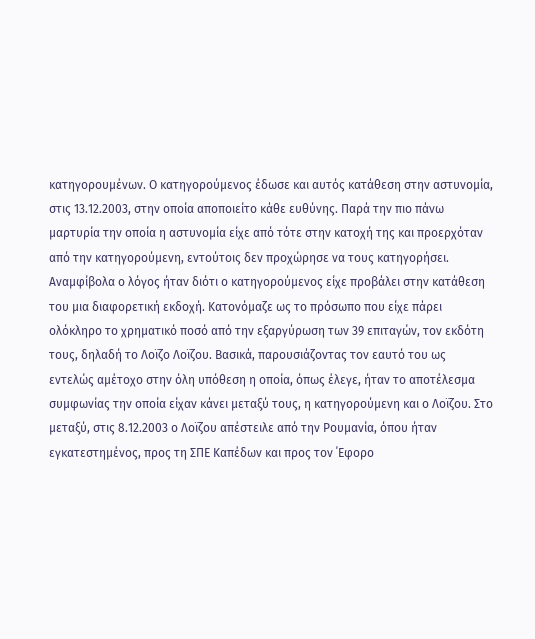κατηγορουμένων. Ο κατηγορούμενος έδωσε και αυτός κατάθεση στην αστυνομία, στις 13.12.2003, στην οποία αποποιείτο κάθε ευθύνης. Παρά την πιο πάνω μαρτυρία την οποία η αστυνομία είχε από τότε στην κατοχή της και προερχόταν από την κατηγορούμενη, εντούτοις δεν προχώρησε να τους κατηγορήσει. Αναμφίβολα ο λόγος ήταν διότι ο κατηγορούμενος είχε προβάλει στην κατάθεση του μια διαφορετική εκδοχή. Κατονόμαζε ως το πρόσωπο που είχε πάρει ολόκληρο το χρηματικό ποσό από την εξαργύρωση των 39 επιταγών, τον εκδότη τους, δηλαδή το Λοϊζο Λοϊζου. Βασικά, παρουσιάζοντας τον εαυτό του ως εντελώς αμέτοχο στην όλη υπόθεση η οποία, όπως έλεγε, ήταν το αποτέλεσμα συμφωνίας την οποία είχαν κάνει μεταξύ τους, η κατηγορούμενη και ο Λοϊζου. Στο μεταξύ, στις 8.12.2003 ο Λοϊζου απέστειλε από την Ρουμανία, όπου ήταν εγκατεστημένος, προς τη ΣΠΕ Καπέδων και προς τον ΄Εφορο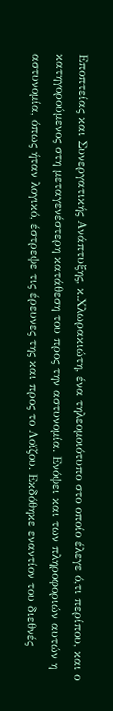Εποπτείας και Συνεργατικής Ανάπτυξης, κ.Χλωρακιώτη, ένα τηλεομοιότυπο στο οποίο έλεγε ό,τι περίπου, και ο κατηγορούμενος στη μεταγενέστερη κατάθεση του προς την αστυνομία. Ενόψει και των πληροφοριών αυτών η αστυνομία, όπως ήταν λογικό, έστρεψε τις έρευνες της και προς το Λοϊζου. Εκδόθηκε εναντίον του διεθνές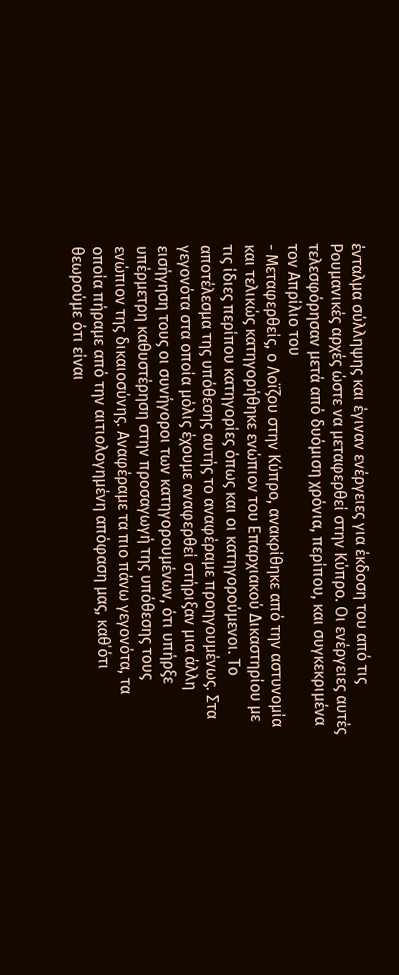ένταλμα σύλληψης και έγιναν ενέργειες για έκδοση του από τις Ρουμανικές αρχές ώστε να μεταφερθεί στην Κύπρο. Οι ενέργειες αυτές τελεσφόρησαν μετά από δυόμιση χρόνια, περίπου, και συγκεκριμένα τον Απρίλιο του
- Μεταφερθείς, ο Λοϊζου στην Κύπρο, ανακρίθηκε από την αστυνομία και τελικώς κατηγορήθηκε ενώπιον του Επαρχιακού Δικαστηρίου με τις ίδιες περίπου κατηγορίες όπως και οι κατηγορούμενοι. Το αποτέλεσμα της υπόθεσης αυτής το αναφέραμε προηγουμένως. Στα γεγονότα στα οποία μόλις έχουμε αναφερθεί στήριξαν μια άλλη εισήγηση τους οι συνήγοροι των κατηγορουμένων, ότι υπήρξε υπέρμετρη καθυστέρηση στην προσαγωγή της υπόθεσης τους ενώπιον της δικαιοσύνης. Αναφέραμε τα πιο πάνω γεγονότα, τα οποία πήραμε από την αιτιολογημένη απόφαση μας, καθ΄ότι θεωρούμε ότι είναι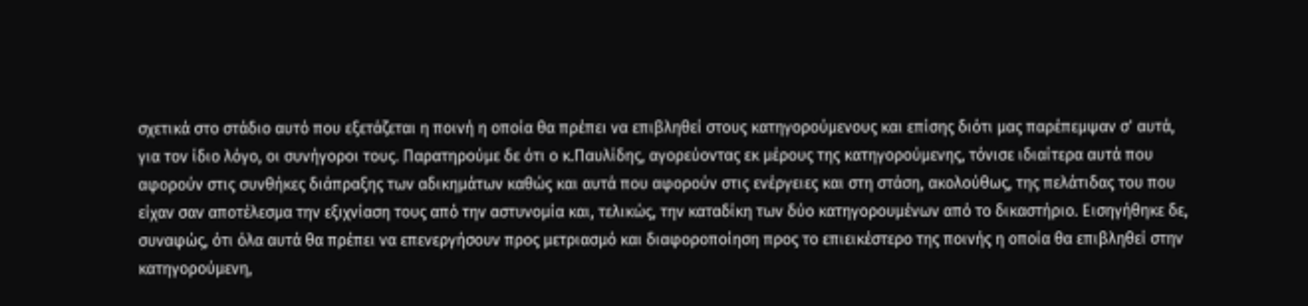σχετικά στο στάδιο αυτό που εξετάζεται η ποινή η οποία θα πρέπει να επιβληθεί στους κατηγορούμενους και επίσης διότι μας παρέπεμψαν σ' αυτά, για τον ίδιο λόγο, οι συνήγοροι τους. Παρατηρούμε δε ότι ο κ.Παυλίδης, αγορεύοντας εκ μέρους της κατηγορούμενης, τόνισε ιδιαίτερα αυτά που αφορούν στις συνθήκες διάπραξης των αδικημάτων καθώς και αυτά που αφορούν στις ενέργειες και στη στάση, ακολούθως, της πελάτιδας του που είχαν σαν αποτέλεσμα την εξιχνίαση τους από την αστυνομία και, τελικώς, την καταδίκη των δύο κατηγορουμένων από το δικαστήριο. Εισηγήθηκε δε, συναφώς, ότι όλα αυτά θα πρέπει να επενεργήσουν προς μετριασμό και διαφοροποίηση προς το επιεικέστερο της ποινής η οποία θα επιβληθεί στην κατηγορούμενη,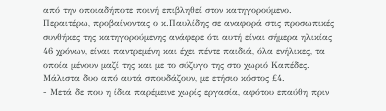από την οποιαδήποτε ποινή επιβληθεί στον κατηγορούμενο. Περαιτέρω, προβαίνοντας ο κ.Παυλίδης σε αναφορά στις προσωπικές συνθήκες της κατηγορούμενης ανάφερε ότι αυτή είναι σήμερα ηλικίας 46 χρόνων, είναι παντρεμένη και έχει πέντε παιδιά, όλα ενήλικες, τα οποία μένουν μαζί της και με το σύζυγο της στο χωριό Καπέδες. Μάλιστα δυο από αυτά σπουδάζουν, με ετήσιο κόστος £4.
- Μετά δε που η ίδια παρέμεινε χωρίς εργασία, αφότου επαύθη πριν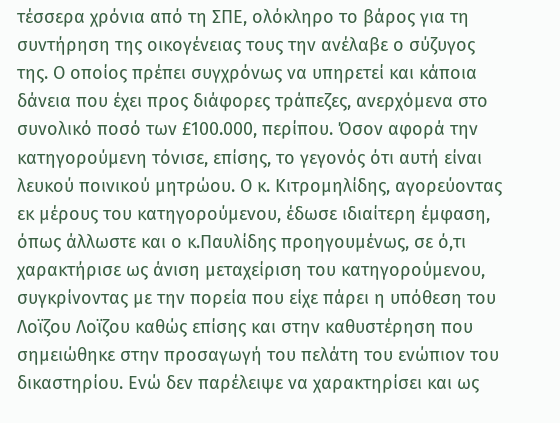τέσσερα χρόνια από τη ΣΠΕ, ολόκληρο το βάρος για τη συντήρηση της οικογένειας τους την ανέλαβε ο σύζυγος της. Ο οποίος πρέπει συγχρόνως να υπηρετεί και κάποια δάνεια που έχει προς διάφορες τράπεζες, ανερχόμενα στο συνολικό ποσό των £100.000, περίπου. Όσον αφορά την κατηγορούμενη τόνισε, επίσης, το γεγονός ότι αυτή είναι λευκού ποινικού μητρώου. Ο κ. Κιτρομηλίδης, αγορεύοντας εκ μέρους του κατηγορούμενου, έδωσε ιδιαίτερη έμφαση, όπως άλλωστε και ο κ.Παυλίδης προηγουμένως, σε ό,τι χαρακτήρισε ως άνιση μεταχείριση του κατηγορούμενου, συγκρίνοντας με την πορεία που είχε πάρει η υπόθεση του Λοϊζου Λοϊζου καθώς επίσης και στην καθυστέρηση που σημειώθηκε στην προσαγωγή του πελάτη του ενώπιον του δικαστηρίου. Ενώ δεν παρέλειψε να χαρακτηρίσει και ως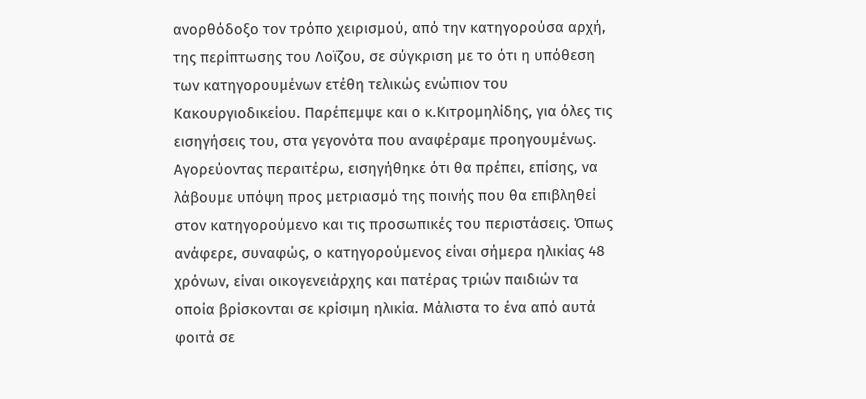ανορθόδοξο τον τρόπο χειρισμού, από την κατηγορούσα αρχή, της περίπτωσης του Λοϊζου, σε σύγκριση με το ότι η υπόθεση των κατηγορουμένων ετέθη τελικώς ενώπιον του Κακουργιοδικείου. Παρέπεμψε και ο κ.Κιτρομηλίδης, για όλες τις εισηγήσεις του, στα γεγονότα που αναφέραμε προηγουμένως. Αγορεύοντας περαιτέρω, εισηγήθηκε ότι θα πρέπει, επίσης, να λάβουμε υπόψη προς μετριασμό της ποινής που θα επιβληθεί στον κατηγορούμενο και τις προσωπικές του περιστάσεις. Όπως ανάφερε, συναφώς, ο κατηγορούμενος είναι σήμερα ηλικίας 48 χρόνων, είναι οικογενειάρχης και πατέρας τριών παιδιών τα οποία βρίσκονται σε κρίσιμη ηλικία. Μάλιστα το ένα από αυτά φοιτά σε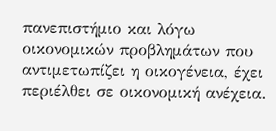πανεπιστήμιο και λόγω οικονομικών προβλημάτων που αντιμετωπίζει η οικογένεια, έχει περιέλθει σε οικονομική ανέχεια.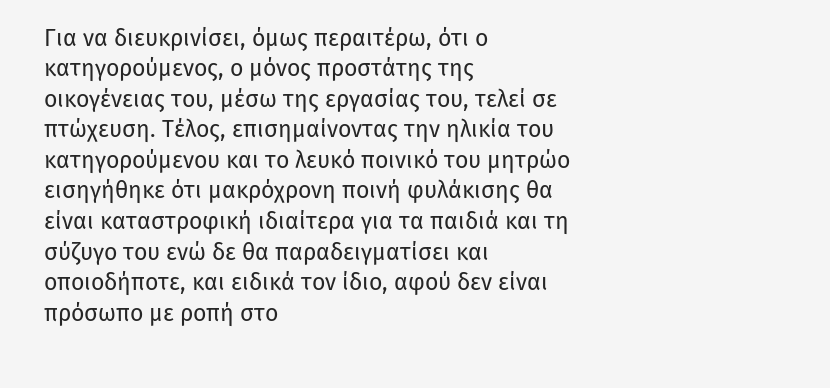Για να διευκρινίσει, όμως περαιτέρω, ότι ο κατηγορούμενος, ο μόνος προστάτης της οικογένειας του, μέσω της εργασίας του, τελεί σε πτώχευση. Τέλος, επισημαίνοντας την ηλικία του κατηγορούμενου και το λευκό ποινικό του μητρώο εισηγήθηκε ότι μακρόχρονη ποινή φυλάκισης θα είναι καταστροφική ιδιαίτερα για τα παιδιά και τη σύζυγο του ενώ δε θα παραδειγματίσει και οποιοδήποτε, και ειδικά τον ίδιο, αφού δεν είναι πρόσωπο με ροπή στο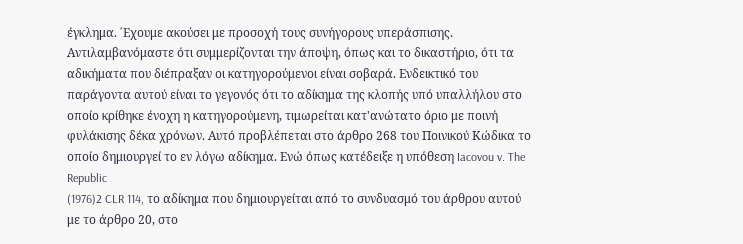έγκλημα. ΄Εχουμε ακούσει με προσοχή τους συνήγορους υπεράσπισης. Αντιλαμβανόμαστε ότι συμμερίζονται την άποψη, όπως και το δικαστήριο, ότι τα αδικήματα που διέπραξαν οι κατηγορούμενοι είναι σοβαρά. Ενδεικτικό του παράγοντα αυτού είναι το γεγονός ότι το αδίκημα της κλοπής υπό υπαλλήλου στο οποίο κρίθηκε ένοχη η κατηγορούμενη, τιμωρείται κατ'ανώτατο όριο με ποινή φυλάκισης δέκα χρόνων. Αυτό προβλέπεται στο άρθρο 268 του Ποινικού Κώδικα το οποίο δημιουργεί το εν λόγω αδίκημα. Ενώ όπως κατέδειξε η υπόθεση Iacovou v. The Republic
(1976)2 CLR 114, το αδίκημα που δημιουργείται από το συνδυασμό του άρθρου αυτού με το άρθρο 20, στο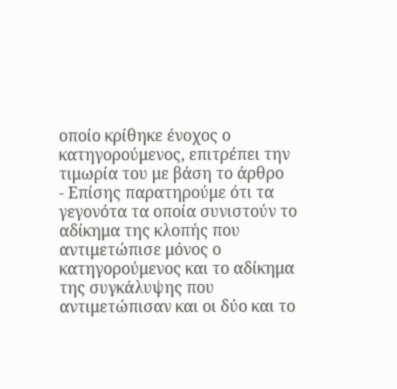οποίο κρίθηκε ένοχος ο κατηγορούμενος, επιτρέπει την τιμωρία του με βάση το άρθρο
- Επίσης παρατηρούμε ότι τα γεγονότα τα οποία συνιστούν το αδίκημα της κλοπής που αντιμετώπισε μόνος ο κατηγορούμενος και το αδίκημα της συγκάλυψης που αντιμετώπισαν και οι δύο και το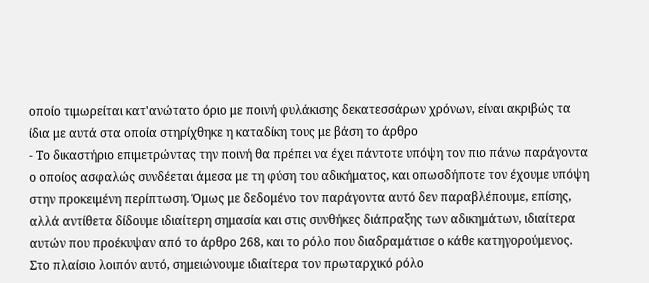οποίο τιμωρείται κατ'ανώτατο όριο με ποινή φυλάκισης δεκατεσσάρων χρόνων, είναι ακριβώς τα ίδια με αυτά στα οποία στηρίχθηκε η καταδίκη τους με βάση το άρθρο
- Το δικαστήριο επιμετρώντας την ποινή θα πρέπει να έχει πάντοτε υπόψη τον πιο πάνω παράγοντα ο οποίος ασφαλώς συνδέεται άμεσα με τη φύση του αδικήματος, και οπωσδήποτε τον έχουμε υπόψη στην προκειμένη περίπτωση. Όμως με δεδομένο τον παράγοντα αυτό δεν παραβλέπουμε, επίσης, αλλά αντίθετα δίδουμε ιδιαίτερη σημασία και στις συνθήκες διάπραξης των αδικημάτων, ιδιαίτερα αυτών που προέκυψαν από το άρθρο 268, και το ρόλο που διαδραμάτισε ο κάθε κατηγορούμενος. Στο πλαίσιο λοιπόν αυτό, σημειώνουμε ιδιαίτερα τον πρωταρχικό ρόλο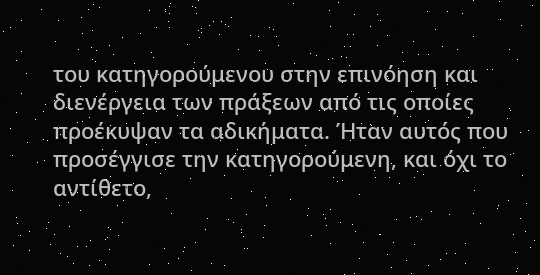του κατηγορούμενου στην επινόηση και διενέργεια των πράξεων από τις οποίες προέκυψαν τα αδικήματα. Ήταν αυτός που προσέγγισε την κατηγορούμενη, και όχι το αντίθετο,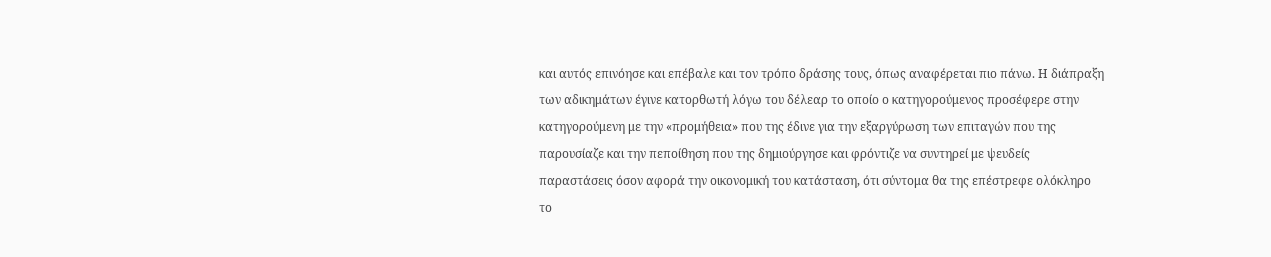και αυτός επινόησε και επέβαλε και τον τρόπο δράσης τους, όπως αναφέρεται πιο πάνω. Η διάπραξη των αδικημάτων έγινε κατορθωτή λόγω του δέλεαρ το οποίο ο κατηγορούμενος προσέφερε στην κατηγορούμενη με την «προμήθεια» που της έδινε για την εξαργύρωση των επιταγών που της παρουσίαζε και την πεποίθηση που της δημιούργησε και φρόντιζε να συντηρεί με ψευδείς παραστάσεις όσον αφορά την οικονομική του κατάσταση, ότι σύντομα θα της επέστρεφε ολόκληρο το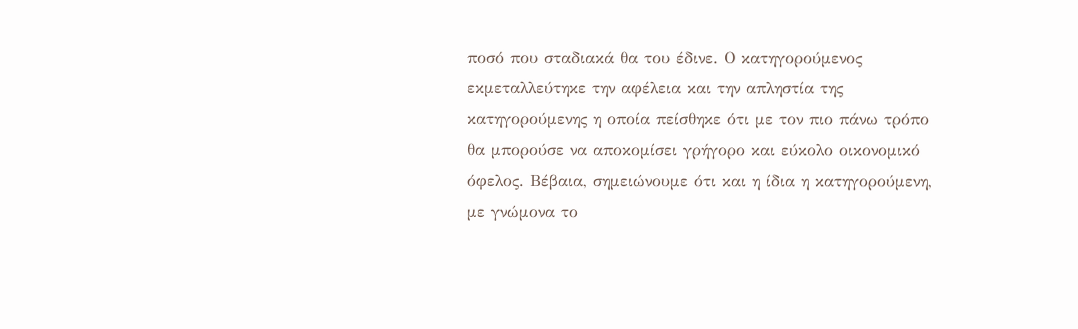ποσό που σταδιακά θα του έδινε. Ο κατηγορούμενος εκμεταλλεύτηκε την αφέλεια και την απληστία της κατηγορούμενης η οποία πείσθηκε ότι με τον πιο πάνω τρόπο θα μπορούσε να αποκομίσει γρήγορο και εύκολο οικονομικό όφελος. Βέβαια, σημειώνουμε ότι και η ίδια η κατηγορούμενη, με γνώμονα το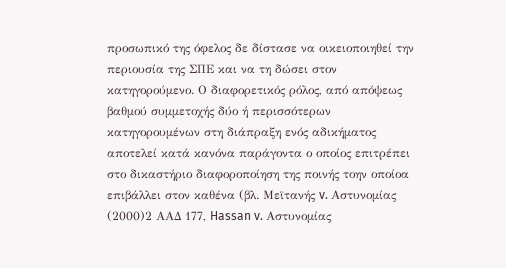προσωπικό της όφελος δε δίστασε να οικειοποιηθεί την περιουσία της ΣΠΕ και να τη δώσει στον κατηγορούμενο. Ο διαφορετικός ρόλος, από απόψεως βαθμού συμμετοχής δύο ή περισσότερων κατηγορουμένων στη διάπραξη ενός αδικήματος αποτελεί κατά κανόνα παράγοντα ο οποίος επιτρέπει στο δικαστήριο διαφοροποίηση της ποινής τοην οποίοα επιβάλλει στον καθένα (βλ. Μεϊτανής v. Αστυνομίας
(2000)2 ΑΑΔ 177, Hassan v. Αστυνομίας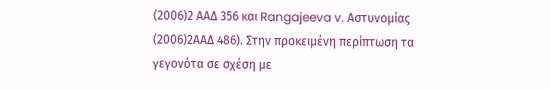(2006)2 ΑΑΔ 356 και Rangajeeva v. Αστυνομίας
(2006)2ΑΑΔ 486). Στην προκειμένη περίπτωση τα γεγονότα σε σχέση με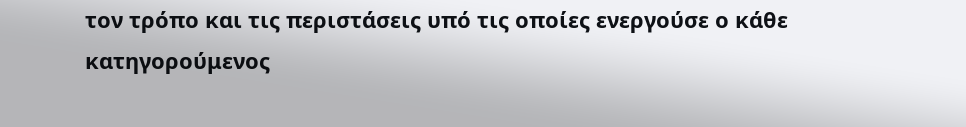τον τρόπο και τις περιστάσεις υπό τις οποίες ενεργούσε ο κάθε κατηγορούμενος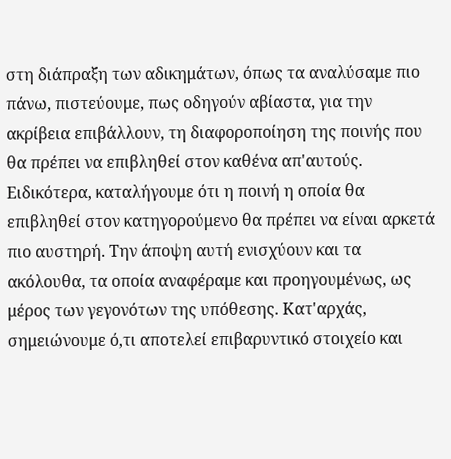στη διάπραξη των αδικημάτων, όπως τα αναλύσαμε πιο πάνω, πιστεύουμε, πως οδηγούν αβίαστα, για την ακρίβεια επιβάλλουν, τη διαφοροποίηση της ποινής που θα πρέπει να επιβληθεί στον καθένα απ'αυτούς. Ειδικότερα, καταλήγουμε ότι η ποινή η οποία θα επιβληθεί στον κατηγορούμενο θα πρέπει να είναι αρκετά πιο αυστηρή. Την άποψη αυτή ενισχύουν και τα ακόλουθα, τα οποία αναφέραμε και προηγουμένως, ως μέρος των γεγονότων της υπόθεσης. Κατ'αρχάς, σημειώνουμε ό,τι αποτελεί επιβαρυντικό στοιχείο και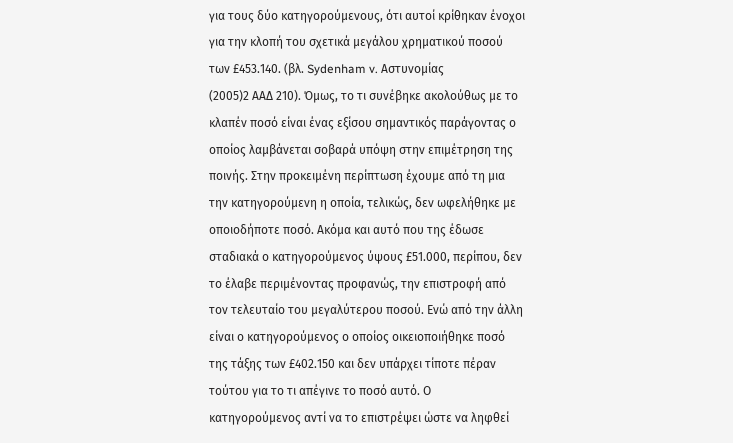για τους δύο κατηγορούμενους, ότι αυτοί κρίθηκαν ένοχοι για την κλοπή του σχετικά μεγάλου χρηματικού ποσού των £453.140. (βλ. Sydenham v. Αστυνομίας
(2005)2 ΑΑΔ 210). Όμως, το τι συνέβηκε ακολούθως με το κλαπέν ποσό είναι ένας εξίσου σημαντικός παράγοντας ο οποίος λαμβάνεται σοβαρά υπόψη στην επιμέτρηση της ποινής. Στην προκειμένη περίπτωση έχουμε από τη μια την κατηγορούμενη η οποία, τελικώς, δεν ωφελήθηκε με οποιοδήποτε ποσό. Ακόμα και αυτό που της έδωσε σταδιακά ο κατηγορούμενος ύψους £51.000, περίπου, δεν το έλαβε περιμένοντας προφανώς, την επιστροφή από τον τελευταίο του μεγαλύτερου ποσού. Ενώ από την άλλη είναι ο κατηγορούμενος ο οποίος οικειοποιήθηκε ποσό της τάξης των £402.150 και δεν υπάρχει τίποτε πέραν τούτου για το τι απέγινε το ποσό αυτό. Ο κατηγορούμενος αντί να το επιστρέψει ώστε να ληφθεί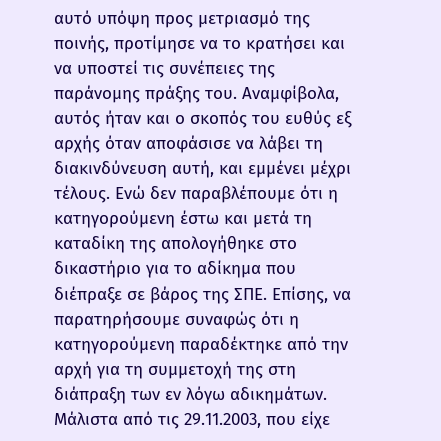αυτό υπόψη προς μετριασμό της ποινής, προτίμησε να το κρατήσει και να υποστεί τις συνέπειες της παράνομης πράξης του. Αναμφίβολα, αυτός ήταν και ο σκοπός του ευθύς εξ αρχής όταν αποφάσισε να λάβει τη διακινδύνευση αυτή, και εμμένει μέχρι τέλους. Ενώ δεν παραβλέπουμε ότι η κατηγορούμενη έστω και μετά τη καταδίκη της απολογήθηκε στο δικαστήριο για το αδίκημα που διέπραξε σε βάρος της ΣΠΕ. Επίσης, να παρατηρήσουμε συναφώς ότι η κατηγορούμενη παραδέκτηκε από την αρχή για τη συμμετοχή της στη διάπραξη των εν λόγω αδικημάτων. Μάλιστα από τις 29.11.2003, που είχε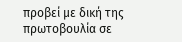προβεί με δική της πρωτοβουλία σε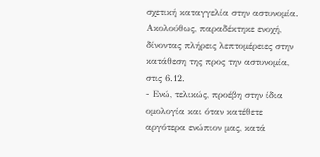σχετική καταγγελία στην αστυνομία. Ακολούθως, παραδέκτηκε ενοχή, δίνοντας πλήρεις λεπτομέρειες στην κατάθεση της προς την αστυνομία, στις 6.12.
- Ενώ, τελικώς, προέβη στην ίδια ομολογία και όταν κατέθετε αργότερα ενώπιον μας, κατά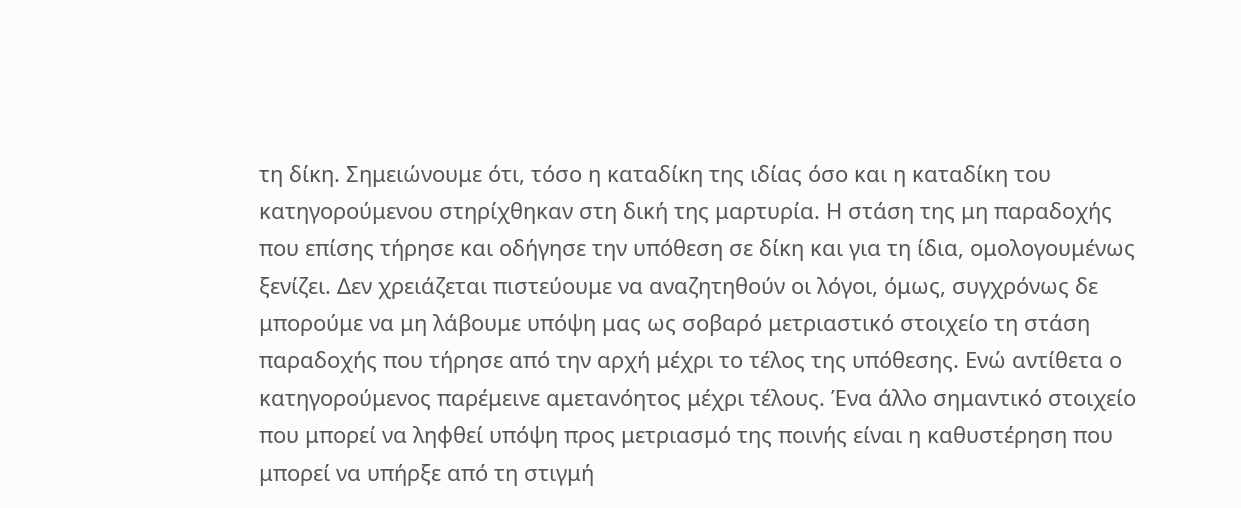τη δίκη. Σημειώνουμε ότι, τόσο η καταδίκη της ιδίας όσο και η καταδίκη του κατηγορούμενου στηρίχθηκαν στη δική της μαρτυρία. Η στάση της μη παραδοχής που επίσης τήρησε και οδήγησε την υπόθεση σε δίκη και για τη ίδια, ομολογουμένως ξενίζει. Δεν χρειάζεται πιστεύουμε να αναζητηθούν οι λόγοι, όμως, συγχρόνως δε μπορούμε να μη λάβουμε υπόψη μας ως σοβαρό μετριαστικό στοιχείο τη στάση παραδοχής που τήρησε από την αρχή μέχρι το τέλος της υπόθεσης. Ενώ αντίθετα ο κατηγορούμενος παρέμεινε αμετανόητος μέχρι τέλους. Ένα άλλο σημαντικό στοιχείο που μπορεί να ληφθεί υπόψη προς μετριασμό της ποινής είναι η καθυστέρηση που μπορεί να υπήρξε από τη στιγμή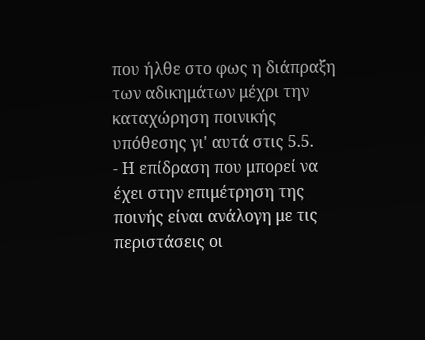που ήλθε στο φως η διάπραξη των αδικημάτων μέχρι την καταχώρηση ποινικής υπόθεσης γι' αυτά στις 5.5.
- Η επίδραση που μπορεί να έχει στην επιμέτρηση της ποινής είναι ανάλογη με τις περιστάσεις οι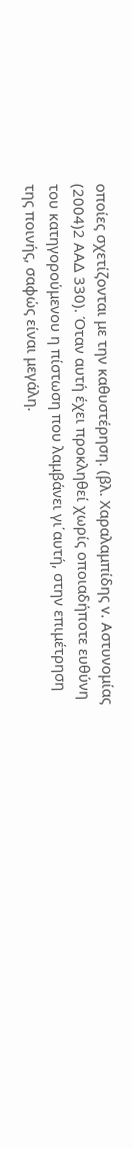οποίες σχετίζονται με την καθυστέρηση. (βλ. Χαραλαμπίδης v. Αστυνομίας
(2004)2 ΑΑΔ 330). Όταν αυτή έχει προκληθεί χωρίς οποιαδήποτε ευθύνη του κατηγορούμενου η πίστωση που λαμβάνει γι΄αυτή, στην επιμέτρηση της ποινής, σαφώς είναι μεγάλη.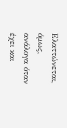Ελαττώνεται, όμως, ανάλογα όταν έχει και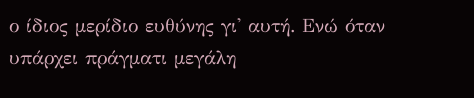ο ίδιος μερίδιο ευθύνης γι' αυτή. Ενώ όταν υπάρχει πράγματι μεγάλη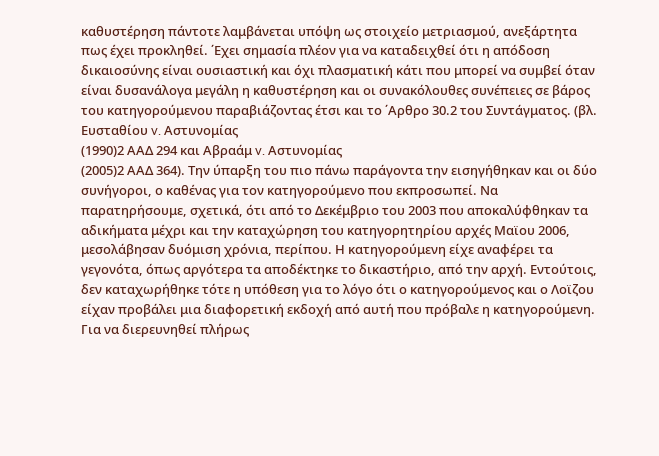καθυστέρηση πάντοτε λαμβάνεται υπόψη ως στοιχείο μετριασμού, ανεξάρτητα πως έχει προκληθεί. ΄Εχει σημασία πλέον για να καταδειχθεί ότι η απόδοση δικαιοσύνης είναι ουσιαστική και όχι πλασματική κάτι που μπορεί να συμβεί όταν είναι δυσανάλογα μεγάλη η καθυστέρηση και οι συνακόλουθες συνέπειες σε βάρος του κατηγορούμενου παραβιάζοντας έτσι και το ΄Αρθρο 30.2 του Συντάγματος. (βλ. Ευσταθίου v. Αστυνομίας
(1990)2 ΑΑΔ 294 και Αβραάμ v. Αστυνομίας
(2005)2 ΑΑΔ 364). Την ύπαρξη του πιο πάνω παράγοντα την εισηγήθηκαν και οι δύο συνήγοροι, ο καθένας για τον κατηγορούμενο που εκπροσωπεί. Να παρατηρήσουμε, σχετικά, ότι από το Δεκέμβριο του 2003 που αποκαλύφθηκαν τα αδικήματα μέχρι και την καταχώρηση του κατηγορητηρίου αρχές Μαϊου 2006, μεσολάβησαν δυόμιση χρόνια, περίπου. Η κατηγορούμενη είχε αναφέρει τα γεγονότα, όπως αργότερα τα αποδέκτηκε το δικαστήριο, από την αρχή. Εντούτοις, δεν καταχωρήθηκε τότε η υπόθεση για το λόγο ότι ο κατηγορούμενος και ο Λοϊζου είχαν προβάλει μια διαφορετική εκδοχή από αυτή που πρόβαλε η κατηγορούμενη. Για να διερευνηθεί πλήρως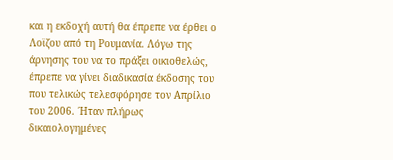και η εκδοχή αυτή θα έπρεπε να έρθει ο Λοϊζου από τη Ρουμανία. Λόγω της άρνησης του να το πράξει οικιοθελώς, έπρεπε να γίνει διαδικασία έκδοσης του που τελικώς τελεσφόρησε τον Απρίλιο του 2006. ΄Ηταν πλήρως δικαιολογημένες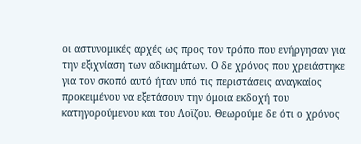οι αστυνομικές αρχές ως προς τον τρόπο που ενήργησαν για την εξιχνίαση των αδικημάτων. Ο δε χρόνος που χρειάστηκε για τον σκοπό αυτό ήταν υπό τις περιστάσεις αναγκαίος προκειμένου να εξετάσουν την όμοια εκδοχή του κατηγορούμενου και του Λοϊζου. Θεωρούμε δε ότι ο χρόνος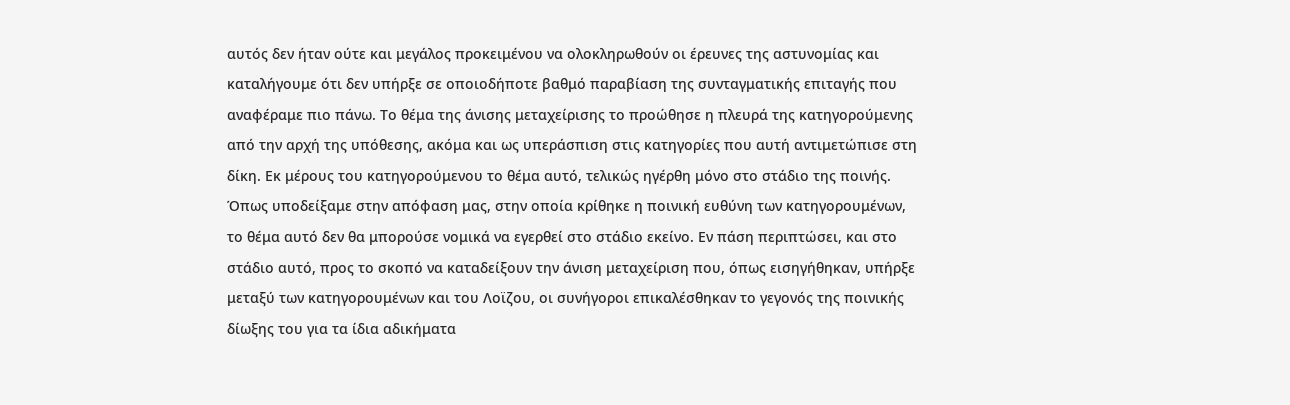αυτός δεν ήταν ούτε και μεγάλος προκειμένου να ολοκληρωθούν οι έρευνες της αστυνομίας και καταλήγουμε ότι δεν υπήρξε σε οποιοδήποτε βαθμό παραβίαση της συνταγματικής επιταγής που αναφέραμε πιο πάνω. Το θέμα της άνισης μεταχείρισης το προώθησε η πλευρά της κατηγορούμενης από την αρχή της υπόθεσης, ακόμα και ως υπεράσπιση στις κατηγορίες που αυτή αντιμετώπισε στη δίκη. Εκ μέρους του κατηγορούμενου το θέμα αυτό, τελικώς ηγέρθη μόνο στο στάδιο της ποινής. Όπως υποδείξαμε στην απόφαση μας, στην οποία κρίθηκε η ποινική ευθύνη των κατηγορουμένων, το θέμα αυτό δεν θα μπορούσε νομικά να εγερθεί στο στάδιο εκείνο. Εν πάση περιπτώσει, και στο στάδιο αυτό, προς το σκοπό να καταδείξουν την άνιση μεταχείριση που, όπως εισηγήθηκαν, υπήρξε μεταξύ των κατηγορουμένων και του Λοϊζου, οι συνήγοροι επικαλέσθηκαν το γεγονός της ποινικής δίωξης του για τα ίδια αδικήματα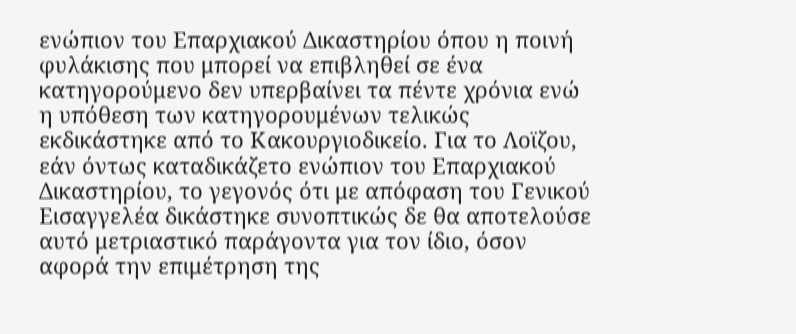ενώπιον του Επαρχιακού Δικαστηρίου όπου η ποινή φυλάκισης που μπορεί να επιβληθεί σε ένα κατηγορούμενο δεν υπερβαίνει τα πέντε χρόνια ενώ η υπόθεση των κατηγορουμένων τελικώς εκδικάστηκε από το Κακουργιοδικείο. Για το Λοϊζου, εάν όντως καταδικάζετο ενώπιον του Επαρχιακού Δικαστηρίου, το γεγονός ότι με απόφαση του Γενικού Εισαγγελέα δικάστηκε συνοπτικώς δε θα αποτελούσε αυτό μετριαστικό παράγοντα για τον ίδιο, όσον αφορά την επιμέτρηση της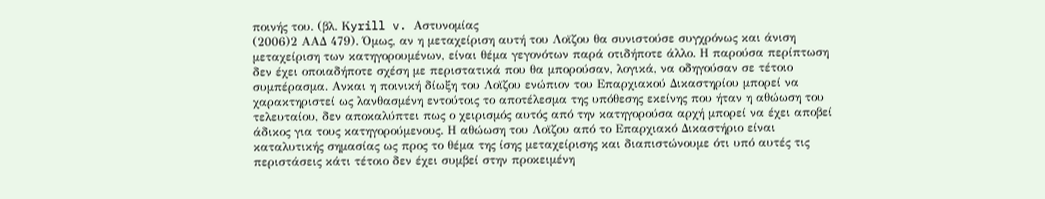ποινής του. (βλ. Κyrill v. Aστυνομίας
(2006)2 ΑΑΔ 479). Όμως, αν η μεταχείριση αυτή του Λοϊζου θα συνιστούσε συγχρόνως και άνιση μεταχείριση των κατηγορουμένων, είναι θέμα γεγονότων παρά οτιδήποτε άλλο. Η παρούσα περίπτωση δεν έχει οποιαδήποτε σχέση με περιστατικά που θα μπορούσαν, λογικά, να οδηγούσαν σε τέτοιο συμπέρασμα. Ανκαι η ποινική δίωξη του Λοϊζου ενώπιον του Επαρχιακού Δικαστηρίου μπορεί να χαρακτηριστεί ως λανθασμένη εντούτοις το αποτέλεσμα της υπόθεσης εκείνης που ήταν η αθώωση του τελευταίου, δεν αποκαλύπτει πως ο χειρισμός αυτός από την κατηγορούσα αρχή μπορεί να έχει αποβεί άδικος για τους κατηγορούμενους. Η αθώωση του Λοϊζου από το Επαρχιακό Δικαστήριο είναι καταλυτικής σημασίας ως προς το θέμα της ίσης μεταχείρισης και διαπιστώνουμε ότι υπό αυτές τις περιστάσεις κάτι τέτοιο δεν έχει συμβεί στην προκειμένη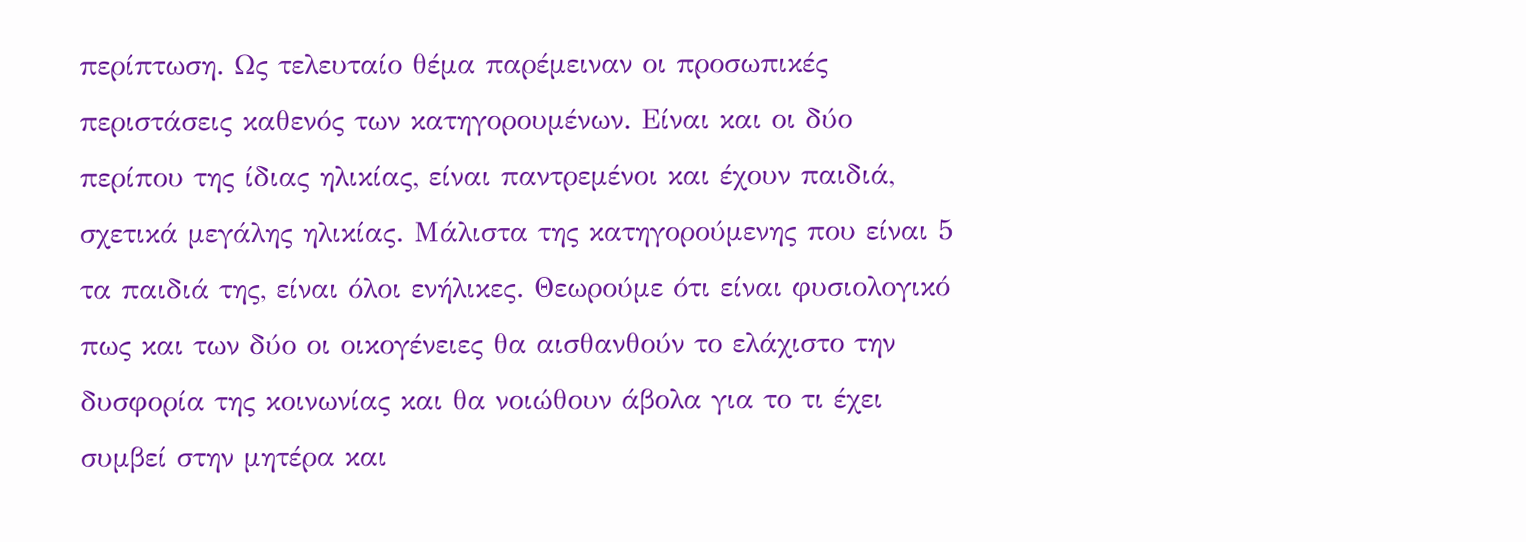περίπτωση. Ως τελευταίο θέμα παρέμειναν οι προσωπικές περιστάσεις καθενός των κατηγορουμένων. Είναι και οι δύο περίπου της ίδιας ηλικίας, είναι παντρεμένοι και έχουν παιδιά, σχετικά μεγάλης ηλικίας. Μάλιστα της κατηγορούμενης που είναι 5 τα παιδιά της, είναι όλοι ενήλικες. Θεωρούμε ότι είναι φυσιολογικό πως και των δύο οι οικογένειες θα αισθανθούν το ελάχιστο την δυσφορία της κοινωνίας και θα νοιώθουν άβολα για το τι έχει συμβεί στην μητέρα και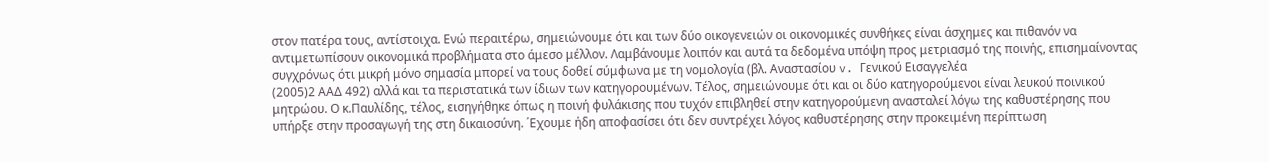στον πατέρα τους, αντίστοιχα. Ενώ περαιτέρω, σημειώνουμε ότι και των δύο οικογενειών οι οικονομικές συνθήκες είναι άσχημες και πιθανόν να αντιμετωπίσουν οικονομικά προβλήματα στο άμεσο μέλλον. Λαμβάνουμε λοιπόν και αυτά τα δεδομένα υπόψη προς μετριασμό της ποινής, επισημαίνοντας συγχρόνως ότι μικρή μόνο σημασία μπορεί να τους δοθεί σύμφωνα με τη νομολογία (βλ. Αναστασίου v. Γενικού Εισαγγελέα
(2005)2 ΑΑΔ 492) αλλά και τα περιστατικά των ίδιων των κατηγορουμένων. Τέλος, σημειώνουμε ότι και οι δύο κατηγορούμενοι είναι λευκού ποινικού μητρώου. Ο κ.Παυλίδης, τέλος, εισηγήθηκε όπως η ποινή φυλάκισης που τυχόν επιβληθεί στην κατηγορούμενη ανασταλεί λόγω της καθυστέρησης που υπήρξε στην προσαγωγή της στη δικαιοσύνη. ΄Εχουμε ήδη αποφασίσει ότι δεν συντρέχει λόγος καθυστέρησης στην προκειμένη περίπτωση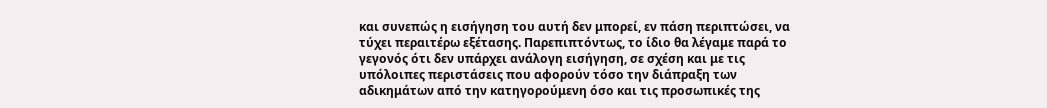και συνεπώς η εισήγηση του αυτή δεν μπορεί, εν πάση περιπτώσει, να τύχει περαιτέρω εξέτασης. Παρεπιπτόντως, το ίδιο θα λέγαμε παρά το γεγονός ότι δεν υπάρχει ανάλογη εισήγηση, σε σχέση και με τις υπόλοιπες περιστάσεις που αφορούν τόσο την διάπραξη των αδικημάτων από την κατηγορούμενη όσο και τις προσωπικές της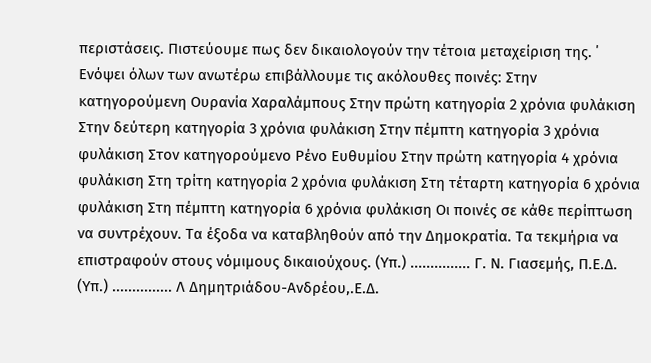περιστάσεις. Πιστεύουμε πως δεν δικαιολογούν την τέτοια μεταχείριση της. ΄ Ενόψει όλων των ανωτέρω επιβάλλουμε τις ακόλουθες ποινές: Στην κατηγορούμενη Ουρανία Χαραλάμπους Στην πρώτη κατηγορία 2 χρόνια φυλάκιση Στην δεύτερη κατηγορία 3 χρόνια φυλάκιση Στην πέμπτη κατηγορία 3 χρόνια φυλάκιση Στον κατηγορούμενο Ρένο Ευθυμίου Στην πρώτη κατηγορία 4 χρόνια φυλάκιση Στη τρίτη κατηγορία 2 χρόνια φυλάκιση Στη τέταρτη κατηγορία 6 χρόνια φυλάκιση Στη πέμπτη κατηγορία 6 χρόνια φυλάκιση Οι ποινές σε κάθε περίπτωση να συντρέχουν. Τα έξοδα να καταβληθούν από την Δημοκρατία. Τα τεκμήρια να επιστραφούν στους νόμιμους δικαιούχους. (Υπ.) ............... Γ. Ν. Γιασεμής, Π.Ε.Δ. (Υπ.) ............... Λ Δημητριάδου-Ανδρέου,.Ε.Δ.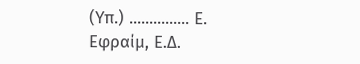(Υπ.) ............... Ε. Εφραίμ, Ε.Δ.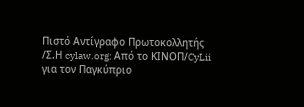Πιστό Αντίγραφο Πρωτοκολλητής /Σ.Η cylaw.org: Από το ΚΙΝOΠ/CyLii για τον Παγκύπριο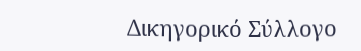Δικηγορικό Σύλλογο